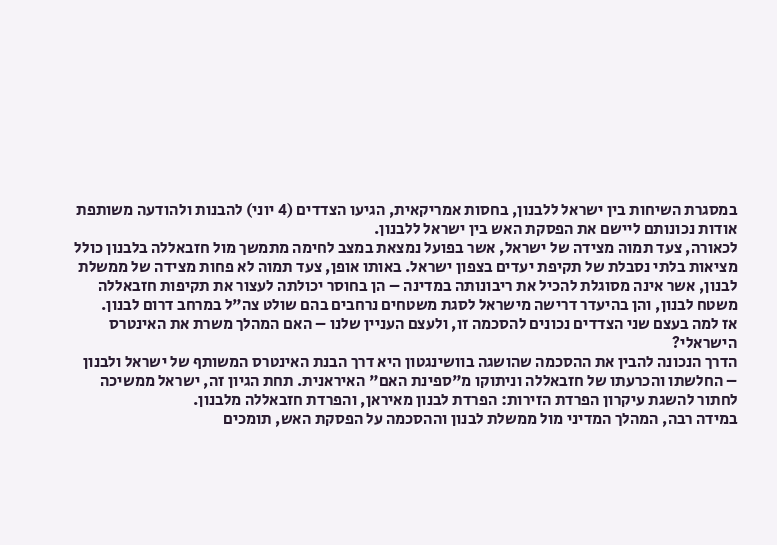במסגרת השיחות בין ישראל ללבנון, בחסות אמריקאית, הגיעו הצדדים (4 יוני) להבנות ולהודעה משותפת אודות נכונותם ליישם את הפסקת האש בין ישראל ללבנון.
לכאורה, צעד תמוה מצידה של ישראל, אשר בפועל נמצאת במצב לחימה מתמשך מול חזבאללה בלבנון כולל מציאות בלתי נסבלת של תקיפת יעדים בצפון ישראל. באותו אופן, צעד תמוה לא פחות מצידה של ממשלת לבנון, אשר אינה מסוגלת להכיל את ריבונותה במדינה – הן בחוסר יכולתה לעצור את תקיפות חזבאללה משטח לבנון, והן בהיעדר דרישה מישראל לסגת משטחים נרחבים בהם שולט צה"ל במרחב דרום לבנון.
אז למה בעצם שני הצדדים נכונים להסכמה זו, ולעצם העניין שלנו – האם המהלך משרת את האינטרס הישראלי?
הדרך הנכונה להבין את ההסכמה שהושגה בוושינגטון היא דרך הבנת האינטרס המשותף של ישראל ולבנון – החלשתו והכרעתו של חזבאללה וניתוקו מ"ספינת האם" האיראנית. תחת הגיון זה, ישראל ממשיכה לחתור להשגת עיקרון הפרדת הזירות: הפרדת לבנון מאיראן, והפרדת חזבאללה מלבנון.
במידה רבה, המהלך המדיני מול ממשלת לבנון וההסכמה על הפסקת האש, תומכים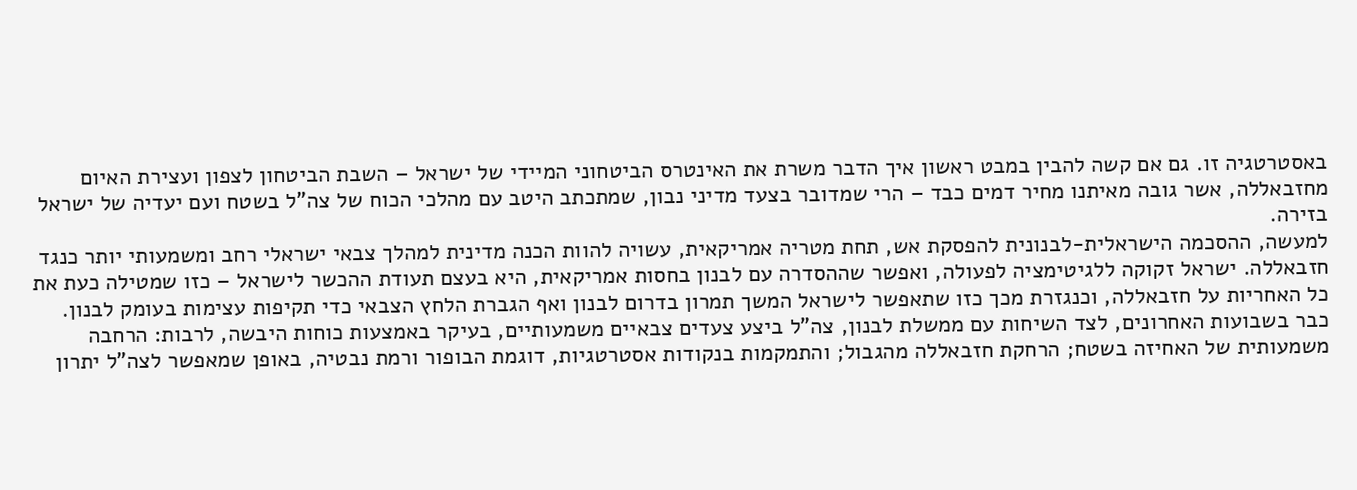באסטרטגיה זו. גם אם קשה להבין במבט ראשון איך הדבר משרת את האינטרס הביטחוני המיידי של ישראל – השבת הביטחון לצפון ועצירת האיום מחזבאללה, אשר גובה מאיתנו מחיר דמים כבד – הרי שמדובר בצעד מדיני נבון, שמתכתב היטב עם מהלכי הכוח של צה"ל בשטח ועם יעדיה של ישראל בזירה.
למעשה, ההסכמה הישראלית-לבנונית להפסקת אש, תחת מטריה אמריקאית, עשויה להוות הכנה מדינית למהלך צבאי ישראלי רחב ומשמעותי יותר כנגד חזבאללה. ישראל זקוקה ללגיטימציה לפעולה, ואפשר שההסדרה עם לבנון בחסות אמריקאית, היא בעצם תעודת ההכשר לישראל – כזו שמטילה כעת את כל האחריות על חזבאללה, וכנגזרת מכך כזו שתאפשר לישראל המשך תמרון בדרום לבנון ואף הגברת הלחץ הצבאי כדי תקיפות עצימות בעומק לבנון.
כבר בשבועות האחרונים, לצד השיחות עם ממשלת לבנון, צה"ל ביצע צעדים צבאיים משמעותיים, בעיקר באמצעות כוחות היבשה, לרבות: הרחבה משמעותית של האחיזה בשטח; הרחקת חזבאללה מהגבול; והתמקמות בנקודות אסטרטגיות, דוגמת הבופור ורמת נבטיה, באופן שמאפשר לצה"ל יתרון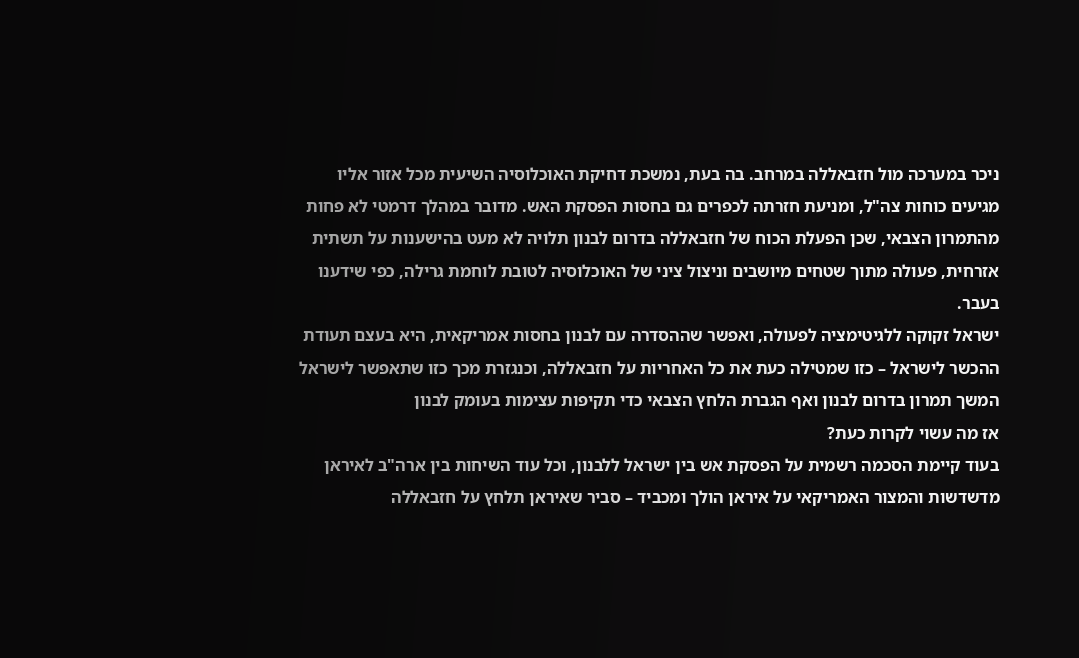ניכר במערכה מול חזבאללה במרחב. בה בעת, נמשכת דחיקת האוכלוסיה השיעית מכל אזור אליו מגיעים כוחות צה"ל, ומניעת חזרתה לכפרים גם בחסות הפסקת האש. מדובר במהלך דרמטי לא פחות מהתמרון הצבאי, שכן הפעלת הכוח של חזבאללה בדרום לבנון תלויה לא מעט בהישענות על תשתית אזרחית, פעולה מתוך שטחים מיושבים וניצול ציני של האוכלוסיה לטובת לוחמת גרילה, כפי שידענו בעבר.
ישראל זקוקה ללגיטימציה לפעולה, ואפשר שההסדרה עם לבנון בחסות אמריקאית, היא בעצם תעודת ההכשר לישראל – כזו שמטילה כעת את כל האחריות על חזבאללה, וכנגזרת מכך כזו שתאפשר לישראל המשך תמרון בדרום לבנון ואף הגברת הלחץ הצבאי כדי תקיפות עצימות בעומק לבנון
אז מה עשוי לקרות כעת?
בעוד קיימת הסכמה רשמית על הפסקת אש בין ישראל ללבנון, וכל עוד השיחות בין ארה"ב לאיראן מדשדשות והמצור האמריקאי על איראן הולך ומכביד – סביר שאיראן תלחץ על חזבאללה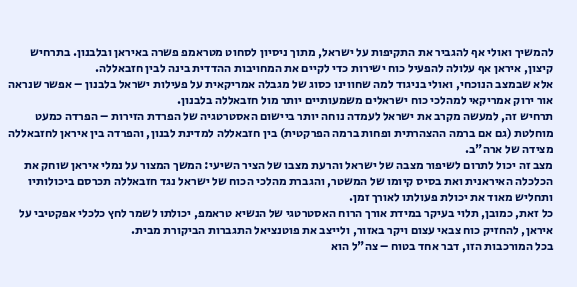להמשיך ואולי אף להגביר את התקיפות על ישראל, מתוך ניסיון לסחוט מטראמפ פשרה באיראן ובלבנון. בתרחיש קיצון, איראן אף עלולה להפעיל כוח ישירות כדי לקיים את המחויבות ההדדית בינה לבין חזבאללה.
אלא שבמצב הנוכחי, ואולי בניגוד למה שחווינו כסוג של מגבלה אמריקאית על פעילות ישראל בלבנון – אפשר שנראה אור ירוק אמריקאי למהלכי כוח ישראלים משמעותיים יותר מול חזבאללה בלבנון.
תרחיש זה, למעשה מקרב את ישראל לעמדה נוחה יותר ביישום האסטרטגיה של הפרדת הזירות – הפרדה כמעט מוחלטת (גם אם ברמה ההצהרתית ופחות ברמה הפרקטית) בין חזבאללה למדינת לבנון, והפרדה בין איראן לחזבאללה מצידה של ארה"ב.
מצב זה יכול לתרום לשיפור מצבה של ישראל והרעת מצבו של הציר השיעי: המשך המצור על נמלי איראן שוחק את הכלכלה האיראנית ואת בסיס קיומו של המשטר, והגברת מהלכי הכוח של ישראל נגד חזבאללה תכרסם ביכולותיו ותחליש מאוד את יכולת פעולתו לאורך זמן.
כל זאת, כמובן, תלוי בעיקר במידת אורך הרוח האסטרטגי של הנשיא טראמפ, יכולתו לשמר לחץ כלכלי אפקטיבי על איראן, להחזיק כוח צבאי עצום ויקר באזור, ולייצב את פוטנציאל התגברות הביקורת מבית.
בכל המורכבות הזו, דבר אחד בטוח – צה"ל הוא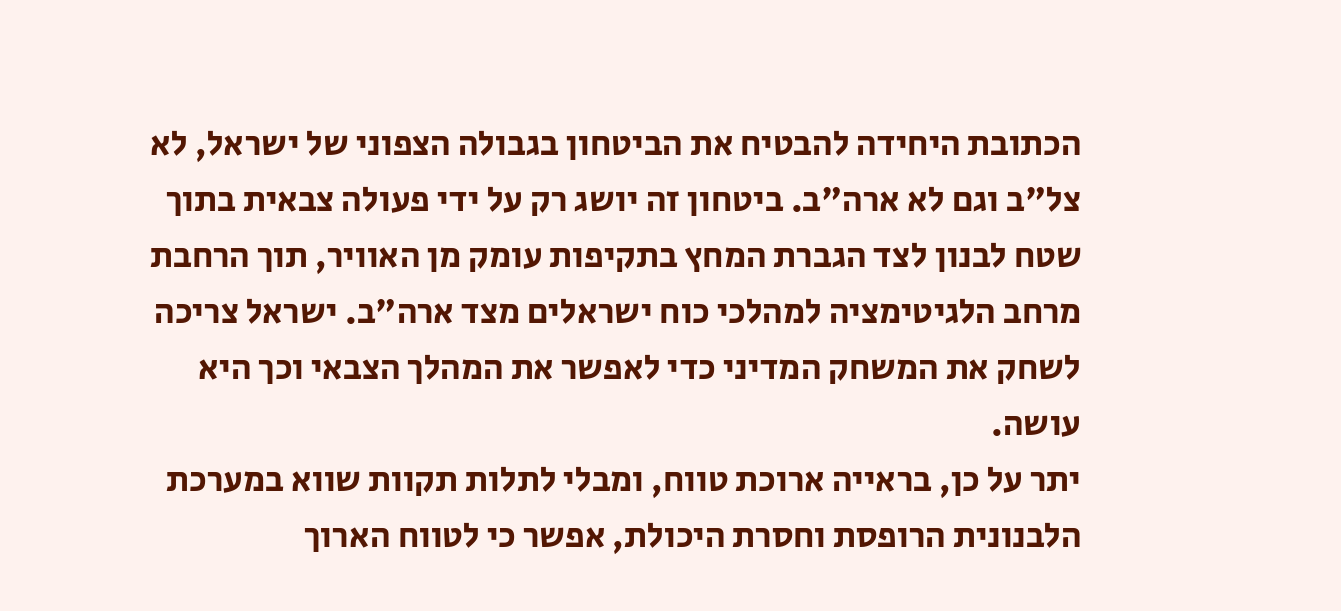הכתובת היחידה להבטיח את הביטחון בגבולה הצפוני של ישראל, לא צל"ב וגם לא ארה"ב. ביטחון זה יושג רק על ידי פעולה צבאית בתוך שטח לבנון לצד הגברת המחץ בתקיפות עומק מן האוויר, תוך הרחבת מרחב הלגיטימציה למהלכי כוח ישראלים מצד ארה"ב. ישראל צריכה לשחק את המשחק המדיני כדי לאפשר את המהלך הצבאי וכך היא עושה.
יתר על כן, בראייה ארוכת טווח, ומבלי לתלות תקוות שווא במערכת הלבנונית הרופסת וחסרת היכולת, אפשר כי לטווח הארוך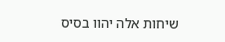שיחות אלה יהוו בסיס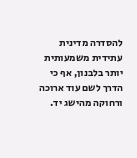להסדרה מדינית עתידית משמעותית יותר בלבנון, אף כי הדרך לשם עוד ארוכה ורחוקה מהישג יד.